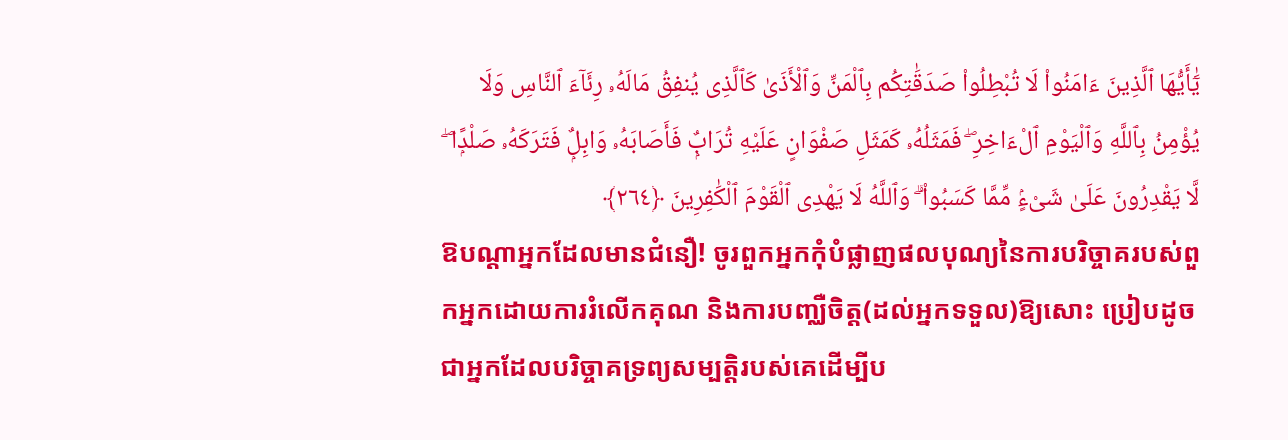يَٰٓأَيُّهَا ٱلَّذِينَ ءَامَنُوا۟ لَا تُبْطِلُوا۟ صَدَقَٰتِكُم بِٱلْمَنِّ وَٱلْأَذَىٰ كَٱلَّذِى يُنفِقُ مَالَهُۥ رِئَآءَ ٱلنَّاسِ وَلَا يُؤْمِنُ بِٱللَّهِ وَٱلْيَوْمِ ٱلْءَاخِرِ ۖ فَمَثَلُهُۥ كَمَثَلِ صَفْوَانٍ عَلَيْهِ تُرَابٌۭ فَأَصَابَهُۥ وَابِلٌۭ فَتَرَكَهُۥ صَلْدًۭا ۖ لَّا يَقْدِرُونَ عَلَىٰ شَىْءٍۢ مِّمَّا كَسَبُوا۟ ۗ وَٱللَّهُ لَا يَهْدِى ٱلْقَوْمَ ٱلْكَٰفِرِينَ ﴿٢٦٤﴾
ឱបណ្ដាអ្នកដែលមានជំនឿ! ចូរពួកអ្នកកុំបំផ្លាញផលបុណ្យនៃការបរិច្ចាគរបស់ពួកអ្នកដោយការរំលើកគុណ និងការបញ្ឈឺចិត្ដ(ដល់អ្នកទទួល)ឱ្យសោះ ប្រៀបដូចជាអ្នកដែលបរិច្ចាគទ្រព្យសម្បត្ដិរបស់គេដើម្បីប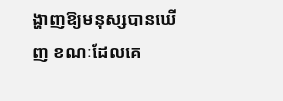ង្ហាញឱ្យមនុស្សបានឃើញ ខណៈដែលគេ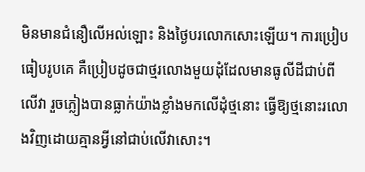មិនមានជំនឿលើអល់ឡោះ និងថ្ងៃបរលោកសោះឡើយ។ ការប្រៀបធៀបរូបគេ គឺប្រៀបដូចជាថ្មរលោងមួយដុំដែលមានធូលីដីជាប់ពីលើវា រួចភ្លៀងបានធ្លាក់យ៉ាងខ្លាំងមកលើដុំថ្មនោះ ធ្វើឱ្យថ្មនោះរលោងវិញដោយគ្មានអ្វីនៅជាប់លើវាសោះ។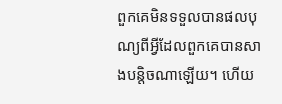ពួកគេមិនទទួលបានផលបុណ្យពីអ្វីដែលពួកគេបានសាងបន្តិចណាឡើយ។ ហើយ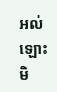អល់ឡោះមិ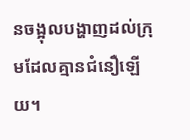នចង្អុលបង្ហាញដល់ក្រុមដែលគ្មានជំនឿឡើយ។